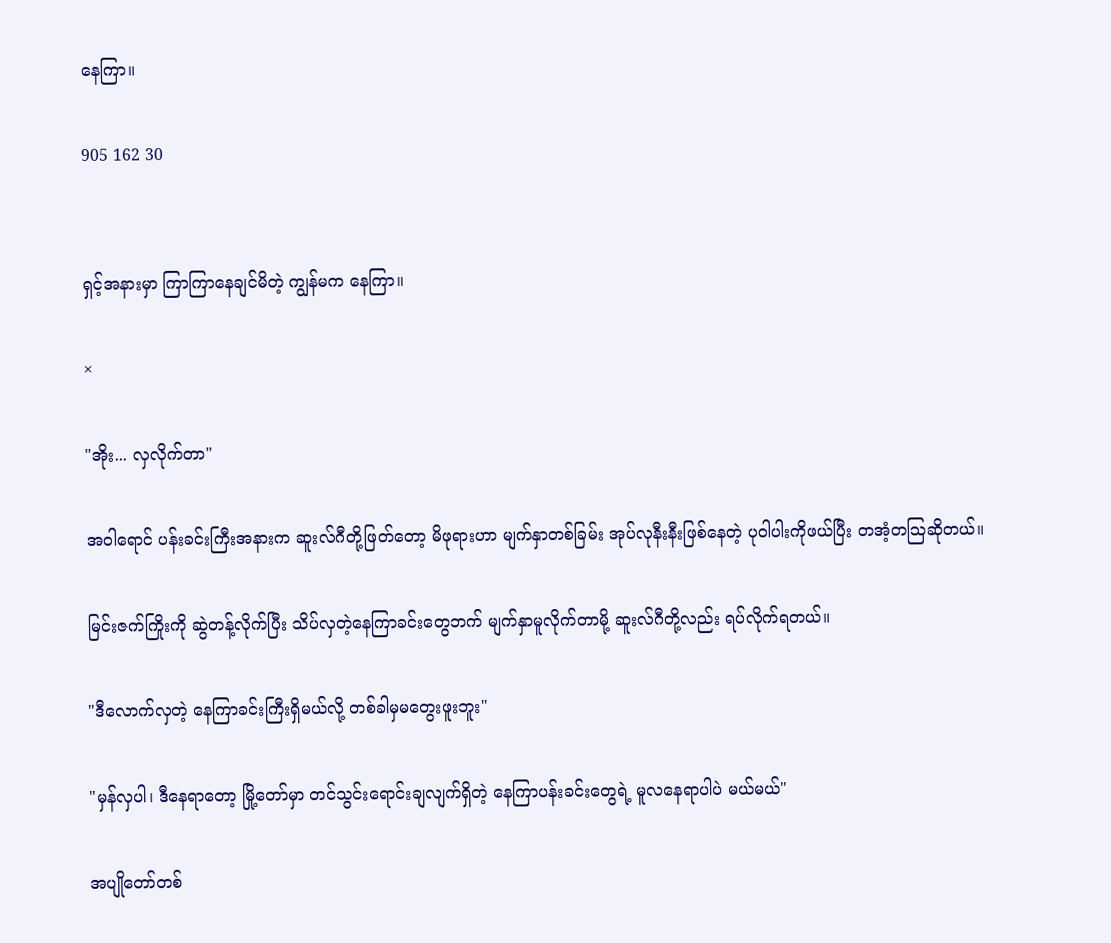နေကြာ။

905 162 30


ရှင့်အနားမှာ ကြာကြာနေချင်မိတဲ့ ကျွန်မက နေကြာ။

×

"အိုး... လှလိုက်တာ"

အဝါရောင် ပန်းခင်းကြီးအနားက ဆူးလ်ဂီတို့ဖြတ်တော့ မိဖုရားဟာ မျက်နှာတစ်ခြမ်း အုပ်လုနီးနီးဖြစ်နေတဲ့ ပုဝါပါးကိုဖယ်ပြီး တအံ့တသြဆိုတယ်။

မြင်းဇက်ကြိုးကို ဆွဲတန့်လိုက်ပြီး သိပ်လှတဲ့နေကြာခင်းတွေဘက် မျက်နှာမူလိုက်တာမို့ ဆူးလ်ဂီတို့လည်း ရပ်လိုက်ရတယ်။

"ဒီလောက်လှတဲ့ နေကြာခင်းကြီးရှိမယ်လို့ တစ်ခါမှမတွေးဖူးဘူး"

"မှန်လှပါ၊ ဒီနေရာတော့ မြို့တော်မှာ တင်သွင်းရောင်းချလျက်ရှိတဲ့ နေကြာပန်းခင်းတွေရဲ့ မူလနေရာပါပဲ မယ်မယ်"

အပျိုတော်တစ်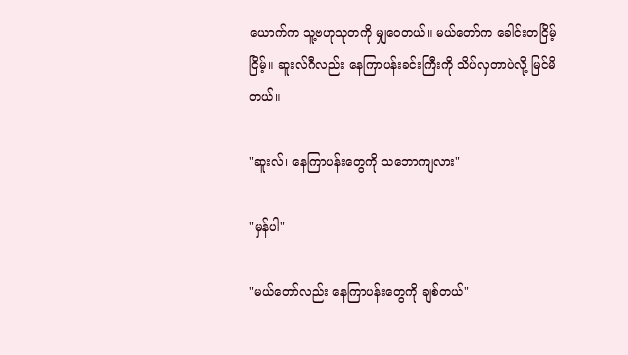ယောက်က သူ့ဗဟုသုတကို မျှဝေတယ်။ မယ်တော်က ခေါင်းတငြိမ့်ငြိမ့်။ ဆူးလ်ဂီလည်း နေကြာပန်းခင်းကြီးကို သိပ်လှတာပဲလို့ မြင်မိတယ်။

"ဆူးလ်၊ နေကြာပန်းတွေကို သဘောကျလား"

"မှန်ပါ"

"မယ်တော်လည်း နေကြာပန်းတွေကို ချစ်တယ်"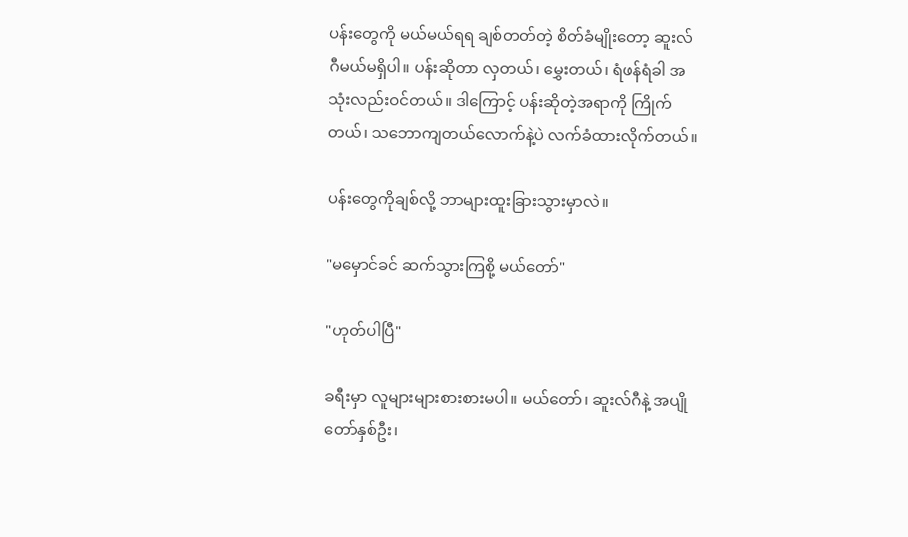ပန်းတွေကို မယ်မယ်ရရ ချစ်တတ်တဲ့ စိတ်ခံမျိုးတော့ ဆူးလ်ဂီမယ်မရှိပါ။ ပန်းဆိုတာ လှတယ်၊ မွှေးတယ်၊ ရံဖန်ရံခါ အသုံးလည်းဝင်တယ်။ ဒါကြောင့် ပန်းဆိုတဲ့အရာကို ကြိုက်တယ်၊ သဘောကျတယ်လောက်နဲ့ပဲ လက်ခံထားလိုက်တယ်။

ပန်းတွေကိုချစ်လို့ ဘာများထူးခြားသွားမှာလဲ။

"မမှောင်ခင် ဆက်သွားကြစို့ မယ်တော်"

"ဟုတ်ပါပြီ"

ခရီးမှာ လူများများစားစားမပါ။ မယ်တော်၊ ဆူးလ်ဂီနဲ့ အပျိုတော်နှစ်ဦး၊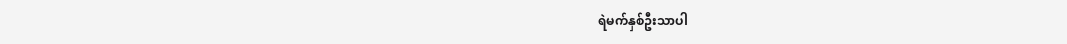ရဲမက်နှစ်ဦးသာပါ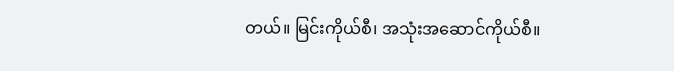တယ်။ မြင်းကိုယ်စီ၊ အသုံးအဆောင်ကိုယ်စီ။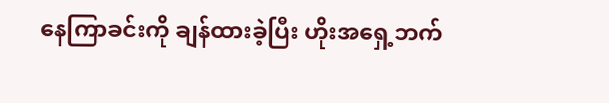နေကြာခင်းကို ချန်ထားခဲ့ပြီး ဟိုးအရှေ့ဘက်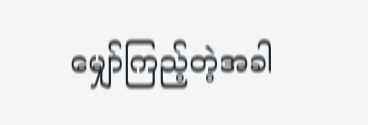မျှော်ကြည့်တဲ့အခါ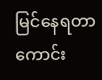မြင်နေရတာ ကောင်း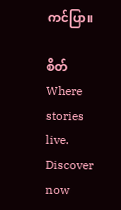ကင်ပြာ။

စိတ်Where stories live. Discover now